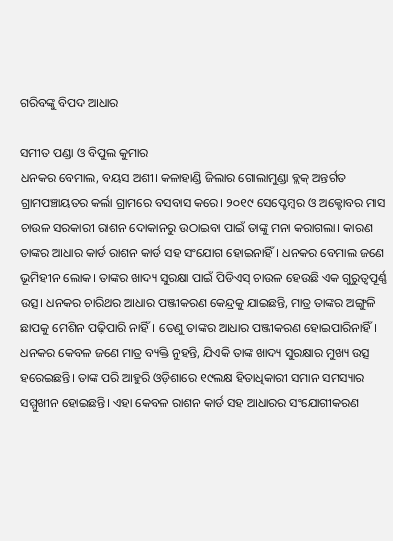ଗରିବଙ୍କୁ ବିପଦ ଆଧାର

ସମୀତ ପଣ୍ଡା ଓ ବିପୁଲ କୁମାର
ଧନକର ବେମାଲ, ବୟସ ଅଶୀ। କଳାହାଣ୍ଡି ଜିଲାର ଗୋଲାମୁଣ୍ଡା ବ୍ଲକ୍‌ ଅନ୍ତର୍ଗତ ଗ୍ରାମପଞ୍ଚାୟତର କର୍ଲା ଗ୍ରାମରେ ବସବାସ କରେ। ୨୦୧୯ ସେପ୍ଟେମ୍ବର ଓ ଅକ୍ଟୋବର ମାସ ଚାଉଳ ସରକାରୀ ରାଶନ ଦୋକାନରୁ ଉଠାଇବା ପାଇଁ ତାଙ୍କୁ ମନା କରାଗଲା। କାରଣ ତାଙ୍କର ଆଧାର କାର୍ଡ ରାଶନ କାର୍ଡ ସହ ସଂଯୋଗ ହୋଇନାହିଁ। ଧନକର ବେମାଲ ଜଣେ ଭୂମିହୀନ ଲୋକ। ତାଙ୍କର ଖାଦ୍ୟ ସୁରକ୍ଷା ପାଇଁ ପିଡିଏସ୍‌ ଚାଉଳ ହେଉଛି ଏକ ଗୁରୁତ୍ୱପୂର୍ଣ୍ଣ ଉତ୍ସ। ଧନକର ଚାରିଥର ଆଧାର ପଞ୍ଜୀକରଣ କେନ୍ଦ୍ରକୁ ଯାଇଛନ୍ତି, ମାତ୍ର ତାଙ୍କର ଅଙ୍ଗୁଳି ଛାପକୁ ମେଶିନ ପଢ଼ିପାରି ନାହିଁ। ତେଣୁ ତାଙ୍କର ଆଧାର ପଞ୍ଜୀକରଣ ହୋଇପାରିନାହିଁ।
ଧନକର କେବଳ ଜଣେ ମାତ୍ର ବ୍ୟକ୍ତି ନୁହନ୍ତି, ଯିଏକି ତାଙ୍କ ଖାଦ୍ୟ ସୁରକ୍ଷାର ମୁଖ୍ୟ ଉତ୍ସ ହରେଇଛନ୍ତି। ତାଙ୍କ ପରି ଆହୁରି ଓଡ଼ିଶାରେ ୧୯ଲକ୍ଷ ହିତାଧିକାରୀ ସମାନ ସମସ୍ୟାର ସମ୍ମୁଖୀନ ହୋଇଛନ୍ତି। ଏହା କେବଳ ରାଶନ କାର୍ଡ ସହ ଆଧାରର ସଂଯୋଗୀକରଣ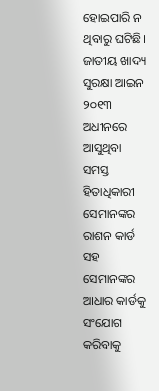ହୋଇପାରି ନ ଥିବାରୁ ଘଟିଛି। ଜାତୀୟ ଖାଦ୍ୟ ସୁରକ୍ଷା ଆଇନ ୨୦୧୩ ଅଧୀନରେ ଆସୁଥିବା ସମସ୍ତ ହିତାଧିକାରୀ ସେମାନଙ୍କର ରାଶନ କାର୍ଡ ସହ ସେମାନଙ୍କର ଆଧାର କାର୍ଡକୁ ସଂଯୋଗ କରିବାକୁ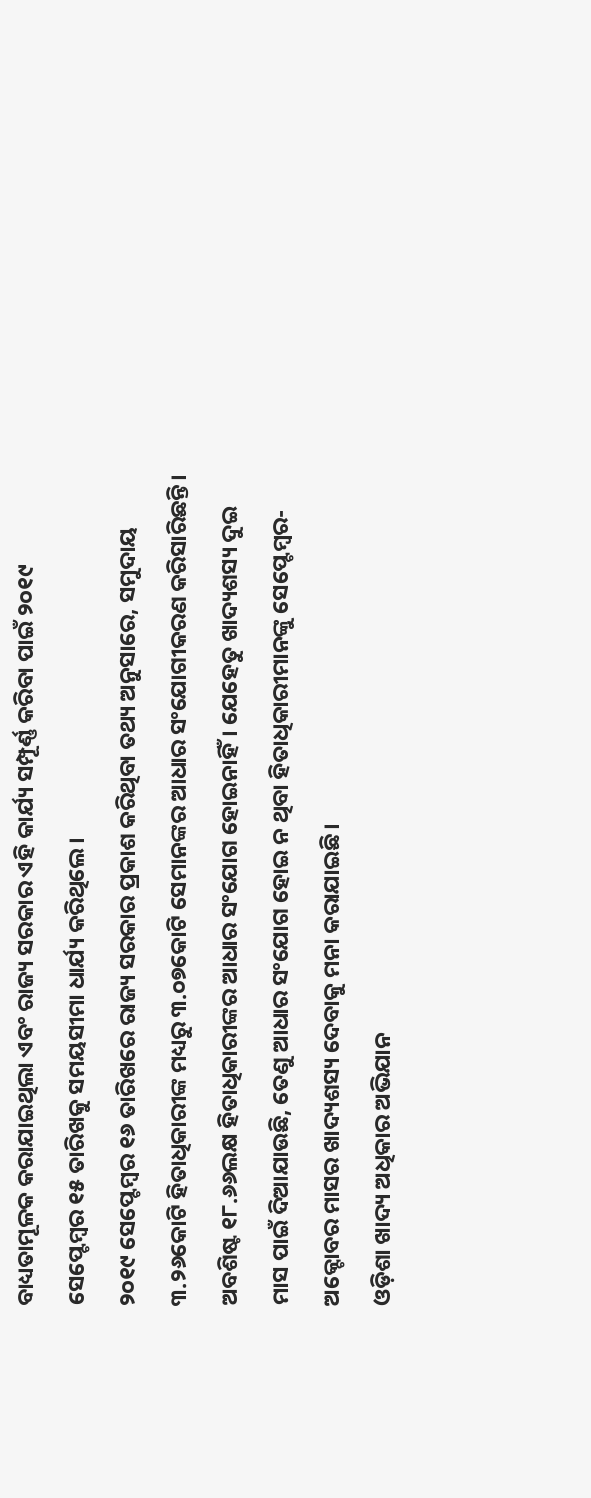ବାଧ୍ୟତାମୂଳକ କରାଯାଇଥିଲା ଏବଂ ରାଜ୍ୟ ସରକାର ଏହି କାର୍ଯ୍ୟ ସମ୍ପୂର୍ଣ୍ଣ କରିବା ପାଇଁ ୨୦୧୯ ସେପ୍ଟେମ୍ବର ୧୫ ତାରିଖକୁ ସମୟସୀମା ଧାର୍ଯ୍ୟ କରିଥିଲେ।
୨୦୧୯ ସେପ୍ଟେମ୍ବର ୧୬ ତାରିଖରେ ରାଜ୍ୟ ସରକାର ପ୍ରକାଶ କରିଥିବା ତଥ୍ୟ ଅନୁସାରେ, ସମୁଦାୟ ୩.୨୬କୋଟି ହିତାଧିକାରୀଙ୍କ ମଧ୍ୟରୁ ୩.୦୭କୋଟି ସେମାନଙ୍କର ଆଧାର ସଂଯୋଗୀକରଣ କରିସାରିଛନ୍ତି। ଅବଶିଷ୍ଟ ୧୮.୬୬ଲକ୍ଷ ହିତାଧିକାରୀଙ୍କର ଆଧାର ସଂଯୋଗ ହୋଇନାହିଁ। ଯେହେତୁ ଖାଦ୍ୟଶସ୍ୟ ଦୁଇ ମାସ ପାଇଁ ଦିଆଯାଉଛି, ତେଣୁ ଆଧାର ସଂଯୋଗ ହୋଇ ନ ଥିବା ହିତାଧିକାରୀମାନଙ୍କୁ ସେପ୍ଟେମ୍ବର-ଅକ୍ଟୋବର ମାସର ଖାଦ୍ୟଶସ୍ୟ ଦେବାକୁ ମନା କରାଯାଇଛି।
ଓଡ଼ିଶା ଖାଦ୍ୟ ଅଧିକାର ଅଭିଯାନ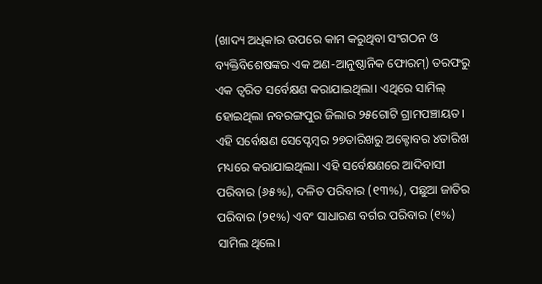(ଖାଦ୍ୟ ଅଧିକାର ଉପରେ କାମ କରୁଥିବା ସଂଗଠନ ଓ ବ୍ୟକ୍ତିବିଶେଷଙ୍କର ଏକ ଅଣ-ଆନୁଷ୍ଠାନିକ ଫୋରମ୍‌) ତରଫରୁ ଏକ ତ୍ୱରିତ ସର୍ବେକ୍ଷଣ କରାଯାଇଥିଲା। ଏଥିରେ ସାମିଲ୍‌ ହୋଇଥିଲା ନବରଙ୍ଗପୁର ଜିଲାର ୨୫ଗୋଟି ଗ୍ରାମପଞ୍ଚାୟତ। ଏହି ସର୍ବେକ୍ଷଣ ସେପ୍ଟେମ୍ବର ୨୭ତାରିଖରୁ ଅକ୍ଟୋବର ୪ତାରିଖ ମଧ୍ୟରେ କରାଯାଇଥିଲା। ଏହି ସର୍ବେକ୍ଷଣରେ ଆଦିବାସୀ ପରିବାର (୬୫%), ଦଳିତ ପରିବାର (୧୩%), ପଛୁଆ ଜାତିର ପରିବାର (୨୧%) ଏବଂ ସାଧାରଣ ବର୍ଗର ପରିବାର (୧%) ସାମିଲ ଥିଲେ।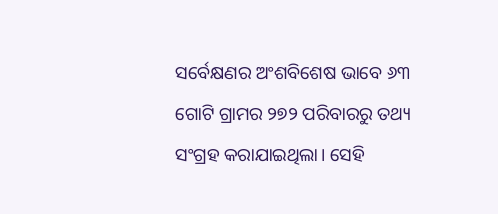ସର୍ବେକ୍ଷଣର ଅଂଶବିଶେଷ ଭାବେ ୬୩ ଗୋଟି ଗ୍ରାମର ୨୭୨ ପରିବାରରୁ ତଥ୍ୟ ସଂଗ୍ରହ କରାଯାଇଥିଲା। ସେହି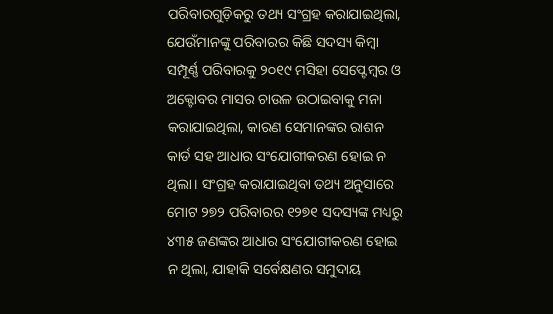ପରିବାରଗୁଡ଼ିକରୁ ତଥ୍ୟ ସଂଗ୍ରହ କରାଯାଇଥିଲା, ଯେଉଁମାନଙ୍କୁ ପରିବାରର କିଛି ସଦସ୍ୟ କିମ୍ବା ସମ୍ପୂର୍ଣ୍ଣ ପରିବାରକୁ ୨୦୧୯ ମସିହା ସେପ୍ଟେମ୍ବର ଓ ଅକ୍ଟୋବର ମାସର ଚାଉଳ ଉଠାଇବାକୁ ମନା କରାଯାଇଥିଲା, କାରଣ ସେମାନଙ୍କର ରାଶନ କାର୍ଡ ସହ ଆଧାର ସଂଯୋଗୀକରଣ ହୋଇ ନ ଥିଲା। ସଂଗ୍ରହ କରାଯାଇଥିବା ତଥ୍ୟ ଅନୁସାରେ ମୋଟ ୨୭୨ ପରିବାରର ୧୨୭୧ ସଦସ୍ୟଙ୍କ ମଧ୍ୟରୁ ୪୩୫ ଜଣଙ୍କର ଆଧାର ସଂଯୋଗୀକରଣ ହୋଇ ନ ଥିଲା, ଯାହାକି ସର୍ବେକ୍ଷଣର ସମୁଦାୟ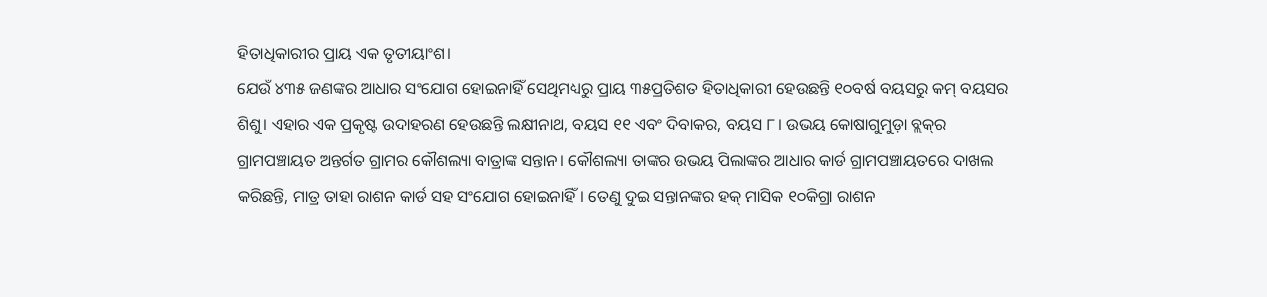ହିତାଧିକାରୀର ପ୍ରାୟ ଏକ ତୃତୀୟାଂଶ।
ଯେଉଁ ୪୩୫ ଜଣଙ୍କର ଆଧାର ସଂଯୋଗ ହୋଇନାହିଁ ସେଥିମଧ୍ୟରୁ ପ୍ରାୟ ୩୫ପ୍ରତିଶତ ହିତାଧିକାରୀ ହେଉଛନ୍ତି ୧୦ବର୍ଷ ବୟସରୁ କମ୍‌ ବୟସର ଶିଶୁ। ଏହାର ଏକ ପ୍ରକୃଷ୍ଟ ଉଦାହରଣ ହେଉଛନ୍ତି ଲକ୍ଷୀନାଥ, ବୟସ ୧୧ ଏବଂ ଦିବାକର, ବୟସ ୮। ଉଭୟ କୋଷାଗୁମୁଡ଼ା ବ୍ଲକ୍‌ର ଗ୍ରାମପଞ୍ଚାୟତ ଅନ୍ତର୍ଗତ ଗ୍ରାମର କୌଶଲ୍ୟା ବାତ୍ରାଙ୍କ ସନ୍ତାନ। କୌଶଲ୍ୟା ତାଙ୍କର ଉଭୟ ପିଲାଙ୍କର ଆଧାର କାର୍ଡ ଗ୍ରାମପଞ୍ଚାୟତରେ ଦାଖଲ କରିଛନ୍ତି, ମାତ୍ର ତାହା ରାଶନ କାର୍ଡ ସହ ସଂଯୋଗ ହୋଇନାହିଁ। ତେଣୁ ଦୁଇ ସନ୍ତାନଙ୍କର ହକ୍‌ ମାସିକ ୧୦କିଗ୍ରା ରାଶନ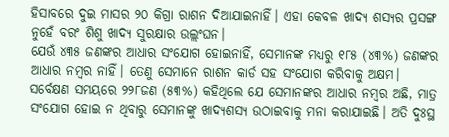ହିସାବରେ ଦୁଇ ମାସର ୨୦ କିଗ୍ରା ରାଶନ ଦିଆଯାଇନାହିଁ। ଏହା କେବଳ ଖାଦ୍ୟ ଶସ୍ୟର ପ୍ରସଙ୍ଗ ନୁହେଁ ବରଂ ଶିଶୁ ଖାଦ୍ୟ ସୁରକ୍ଷାର ଉଲ୍ଲଂଘନ।
ଯେଉଁ ୪୩୫ ଜଣଙ୍କର ଆଧାର ସଂଯୋଗ ହୋଇନାହିଁ, ସେମାନଙ୍କ ମଧ୍ୟରୁ ୧୮୫ (୪୩%) ଜଣଙ୍କର ଆଧାର ନମ୍ବର ନାହିଁ। ତେଣୁ ସେମାନେ ରାଶନ କାର୍ଡ ସହ ସଂଯୋଗ କରିବାକୁ ଅକ୍ଷମ। ସର୍ବେକ୍ଷଣ ସମୟରେ ୨୨୮ଜଣ (୫୩%) କହିଥିଲେ ଯେ ସେମାନଙ୍କର ଆଧାର ନମ୍ବର ଅଛି, ମାତ୍ର ସଂଯୋଗ ହୋଇ ନ ଥିବାରୁ ସେମାନଙ୍କୁ ଖାଦ୍ୟଶସ୍ୟ ଉଠାଇବାକୁ ମନା କରାଯାଇଛି। ଅତି ଦୁଃସ୍ଥ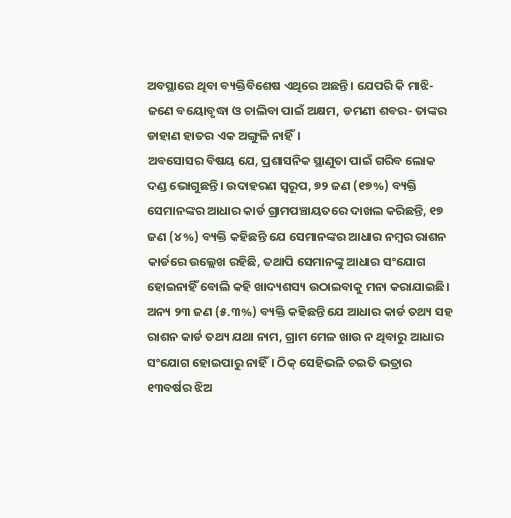ଅବସ୍ଥାରେ ଥିବା ବ୍ୟକ୍ତିବିଶେଷ ଏଥିରେ ଅଛନ୍ତି। ଯେପରି କି ମାଝି- ଜଣେ ବୟୋବୃଦ୍ଧା ଓ ଚାଲିବା ପାଇଁ ଅକ୍ଷମ, ଡମଣୀ ଶବର- ତାଙ୍କର ଡାହାଣ ହାତର ଏକ ଅଙ୍ଗୁଳି ନାହିଁ।
ଅବସୋସର ବିଷୟ ଯେ, ପ୍ରଶାସନିକ ସ୍ଥାଣୁତା ପାଇଁ ଗରିବ ଲୋକ ଦଣ୍ଡ ଭୋଗୁଛନ୍ତି। ଉଦାହରଣ ସ୍ବରୂପ, ୭୨ ଜଣ (୧୭%) ବ୍ୟକ୍ତି ସେମାନଙ୍କର ଆଧାର କାର୍ଡ ଗ୍ରାମପଞ୍ଚାୟତରେ ଦାଖଲ କରିଛନ୍ତି, ୧୭ ଜଣ (୪%) ବ୍ୟକ୍ତି କହିଛନ୍ତି ଯେ ସେମାନଙ୍କର ଆଧାର ନମ୍ବର ରାଶନ କାର୍ଡରେ ଉଲ୍ଲେଖ ରହିଛି, ତଥାପି ସେମାନଙ୍କୁ ଆଧାର ସଂଯୋଗ ହୋଇନାହିଁ ବୋଲି କହି ଖାଦ୍ୟଶସ୍ୟ ଉଠାଇବାକୁ ମନା କରାଯାଇଛି। ଅନ୍ୟ ୨୩ ଜଣ (୫.୩%) ବ୍ୟକ୍ତି କହିଛନ୍ତି ଯେ ଆଧାର କାର୍ଡ ତଥ୍ୟ ସହ ରାଶନ କାର୍ଡ ତଥ୍ୟ ଯଥା ନାମ, ଗ୍ରାମ ମେଳ ଖାଉ ନ ଥିବାରୁ ଆଧାର ସଂଯୋଗ ହୋଇପାରୁ ନାହିଁ। ଠିକ୍‌ ସେହିଭଳି ଚଇତି ଭତ୍ରାର ୧୩ବର୍ଷର ଝିଅ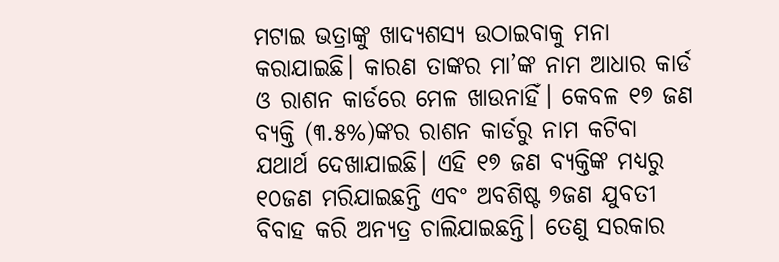ମଟାଇ ଭତ୍ରାଙ୍କୁ ଖାଦ୍ୟଶସ୍ୟ ଉଠାଇବାକୁ ମନା କରାଯାଇଛି। କାରଣ ତାଙ୍କର ମା’ଙ୍କ ନାମ ଆଧାର କାର୍ଡ ଓ ରାଶନ କାର୍ଡରେ ମେଳ ଖାଉନାହିଁ। କେବଳ ୧୭ ଜଣ ବ୍ୟକ୍ତି (୩.୫%)ଙ୍କର ରାଶନ କାର୍ଡରୁ ନାମ କଟିବା ଯଥାର୍ଥ ଦେଖାଯାଇଛି। ଏହି ୧୭ ଜଣ ବ୍ୟକ୍ତିଙ୍କ ମଧ୍ୟରୁ ୧୦ଜଣ ମରିଯାଇଛନ୍ତି ଏବଂ ଅବଶିଷ୍ଟ ୭ଜଣ ଯୁବତୀ ବିବାହ କରି ଅନ୍ୟତ୍ର ଚାଲିଯାଇଛନ୍ତି। ତେଣୁ ସରକାର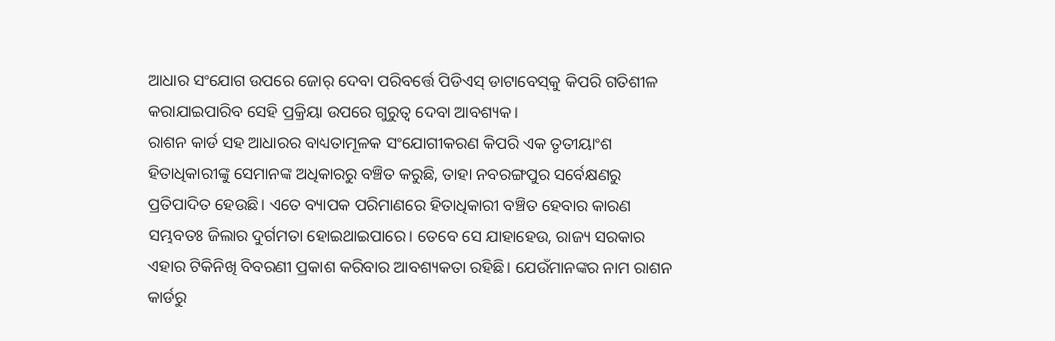ଆଧାର ସଂଯୋଗ ଉପରେ ଜୋର୍‌ ଦେବା ପରିବର୍ତ୍ତେ ପିଡିଏସ୍‌ ଡାଟାବେସ୍‌କୁ କିପରି ଗତିଶୀଳ କରାଯାଇପାରିବ ସେହି ପ୍ରକ୍ରିୟା ଉପରେ ଗୁରୁତ୍ୱ ଦେବା ଆବଶ୍ୟକ।
ରାଶନ କାର୍ଡ ସହ ଆଧାରର ବାଧ୍ୟତାମୂଳକ ସଂଯୋଗୀକରଣ କିପରି ଏକ ତୃତୀୟାଂଶ ହିତାଧିକାରୀଙ୍କୁ ସେମାନଙ୍କ ଅଧିକାରରୁ ବଞ୍ଚିତ କରୁଛି, ତାହା ନବରଙ୍ଗପୁର ସର୍ବେକ୍ଷଣରୁ ପ୍ରତିପାଦିତ ହେଉଛି। ଏତେ ବ୍ୟାପକ ପରିମାଣରେ ହିତାଧିକାରୀ ବଞ୍ଚିତ ହେବାର କାରଣ ସମ୍ଭବତଃ ଜିଲାର ଦୁର୍ଗମତା ହୋଇଥାଇପାରେ। ତେବେ ସେ ଯାହାହେଉ, ରାଜ୍ୟ ସରକାର ଏହାର ଟିକିନିଖି ବିବରଣୀ ପ୍ରକାଶ କରିବାର ଆବଶ୍ୟକତା ରହିଛି। ଯେଉଁମାନଙ୍କର ନାମ ରାଶନ କାର୍ଡରୁ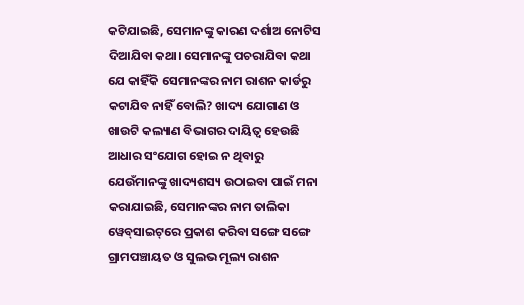କଟିଯାଇଛି, ସେମାନଙ୍କୁ କାରଣ ଦର୍ଶାଅ ନୋଟିସ ଦିଆଯିବା କଥା। ସେମାନଙ୍କୁ ପଚରାଯିବା କଥା ଯେ କାହିଁକି ସେମାନଙ୍କର ନାମ ରାଶନ କାର୍ଡରୁ କଟାଯିବ ନାହିଁ ବୋଲି? ଖାଦ୍ୟ ଯୋଗାଣ ଓ ଖାଉଟି କଲ୍ୟାଣ ବିଭାଗର ଦାୟିତ୍ୱ ହେଉଛି ଆଧାର ସଂଯୋଗ ହୋଇ ନ ଥିବାରୁ ଯେଉଁମାନଙ୍କୁ ଖାଦ୍ୟଶସ୍ୟ ଉଠାଇବା ପାଇଁ ମନା କରାଯାଇଛି, ସେମାନଙ୍କର ନାମ ତାଲିକା ୱେବ୍‌ସାଇଟ୍‌ରେ ପ୍ରକାଶ କରିବା ସଙ୍ଗେ ସଙ୍ଗେ ଗ୍ରାମପଞ୍ଚାୟତ ଓ ସୁଲଭ ମୂଲ୍ୟ ରାଶନ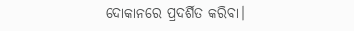ଦୋକାନରେ ପ୍ରଦର୍ଶିତ କରିବା।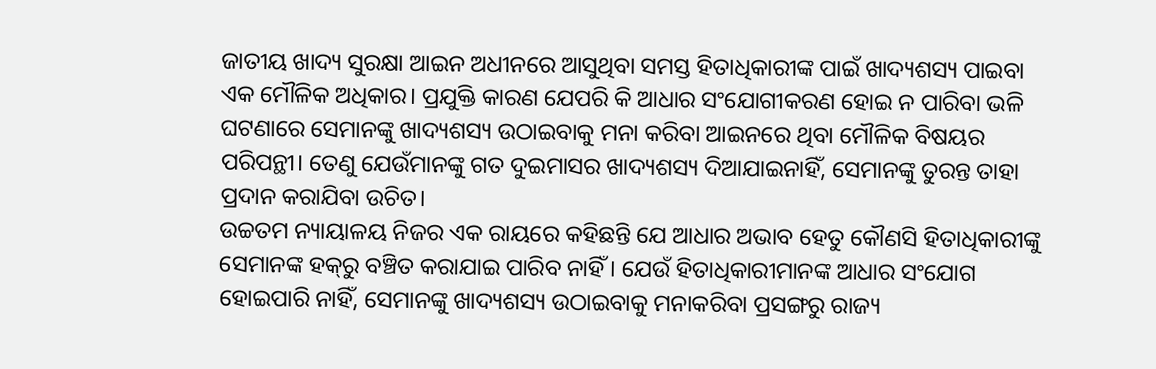ଜାତୀୟ ଖାଦ୍ୟ ସୁରକ୍ଷା ଆଇନ ଅଧୀନରେ ଆସୁଥିବା ସମସ୍ତ ହିତାଧିକାରୀଙ୍କ ପାଇଁ ଖାଦ୍ୟଶସ୍ୟ ପାଇବା ଏକ ମୌଳିକ ଅଧିକାର। ପ୍ରଯୁକ୍ତି କାରଣ ଯେପରି କି ଆଧାର ସଂଯୋଗୀକରଣ ହୋଇ ନ ପାରିବା ଭଳି ଘଟଣାରେ ସେମାନଙ୍କୁ ଖାଦ୍ୟଶସ୍ୟ ଉଠାଇବାକୁ ମନା କରିବା ଆଇନରେ ଥିବା ମୌଳିକ ବିଷୟର ପରିପନ୍ଥୀ। ତେଣୁ ଯେଉଁମାନଙ୍କୁ ଗତ ଦୁଇମାସର ଖାଦ୍ୟଶସ୍ୟ ଦିଆଯାଇନାହିଁ, ସେମାନଙ୍କୁ ତୁରନ୍ତ ତାହା ପ୍ରଦାନ କରାଯିବା ଉଚିତ।
ଉଚ୍ଚତମ ନ୍ୟାୟାଳୟ ନିଜର ଏକ ରାୟରେ କହିଛନ୍ତି ଯେ ଆଧାର ଅଭାବ ହେତୁ କୌଣସି ହିତାଧିକାରୀଙ୍କୁ ସେମାନଙ୍କ ହକ୍‌ରୁ ବଞ୍ଚିତ କରାଯାଇ ପାରିବ ନାହିଁ। ଯେଉଁ ହିତାଧିକାରୀମାନଙ୍କ ଆଧାର ସଂଯୋଗ ହୋଇପାରି ନାହିଁ, ସେମାନଙ୍କୁ ଖାଦ୍ୟଶସ୍ୟ ଉଠାଇବାକୁ ମନାକରିବା ପ୍ରସଙ୍ଗରୁ ରାଜ୍ୟ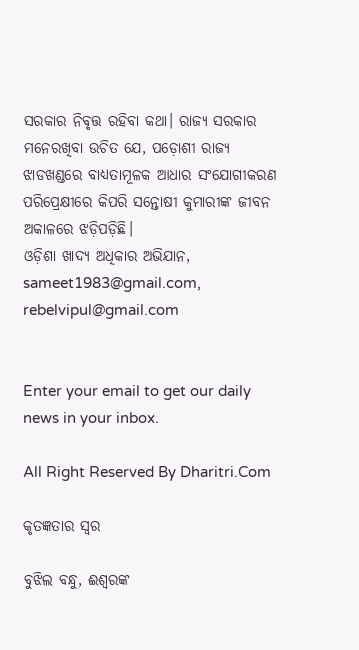ସରକାର ନିବୃତ୍ତ ରହିବା କଥା। ରାଜ୍ୟ ସରକାର ମନେରଖିବା ଉଚିତ ଯେ, ପଡ଼ୋଶୀ ରାଜ୍ୟ ଝାଡଖଣ୍ଡରେ ବାଧ୍ୟତାମୂଳକ ଆଧାର ସଂଯୋଗୀକରଣ ପରିପ୍ରେକ୍ଷୀରେ କିପରି ସନ୍ତୋଷୀ କୁମାରୀଙ୍କ ଜୀବନ ଅକାଳରେ ଝଡ଼ିପଡ଼ିଛି।
ଓଡ଼ିଶା ଖାଦ୍ୟ ଅଧିକାର ଅଭିଯାନ, sameet1983@gmail.com, rebelvipul@gmail.com


Enter your email to get our daily news in your inbox.

All Right Reserved By Dharitri.Com

କୃତଜ୍ଞତାର ସ୍ବର

ବୁଝିଲ ବନ୍ଧୁ, ଈଶ୍ବରଙ୍କ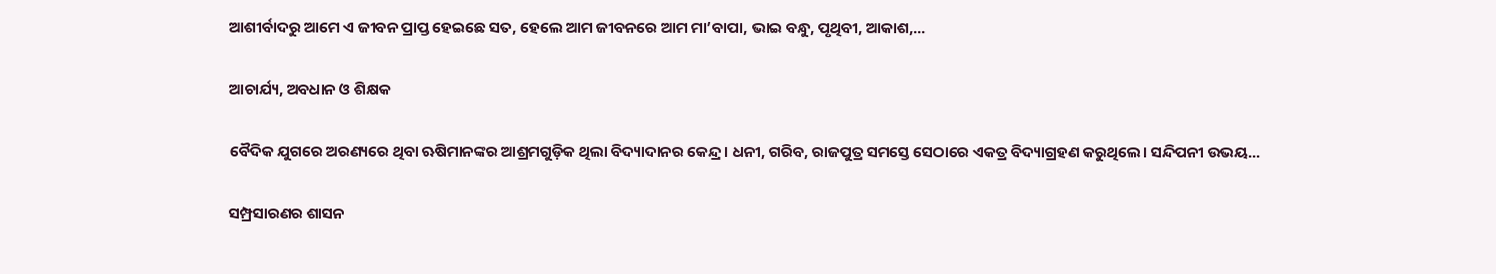ଆଶୀର୍ବାଦରୁ ଆମେ ଏ ଜୀବନ ପ୍ରାପ୍ତ ହେଇଛେ ସତ, ହେଲେ ଆମ ଜୀବନରେ ଆମ ମା’ବାପା, ଭାଇ ବନ୍ଧୁ, ପୃଥିବୀ, ଆକାଶ,...

ଆଚାର୍ଯ୍ୟ, ଅବଧାନ ଓ ଶିକ୍ଷକ

ବୈଦିକ ଯୁଗରେ ଅରଣ୍ୟରେ ଥିବା ଋଷିମାନଙ୍କର ଆଶ୍ରମଗୁଡ଼ିକ ଥିଲା ବିଦ୍ୟାଦାନର କେନ୍ଦ୍ର। ଧନୀ, ଗରିବ, ରାଜପୁତ୍ର ସମସ୍ତେ ସେଠାରେ ଏକତ୍ର ବିଦ୍ୟାଗ୍ରହଣ କରୁଥିଲେ। ସନ୍ଦିପନୀ ଉଭୟ...

ସମ୍ପ୍ରସାରଣର ଶାସନ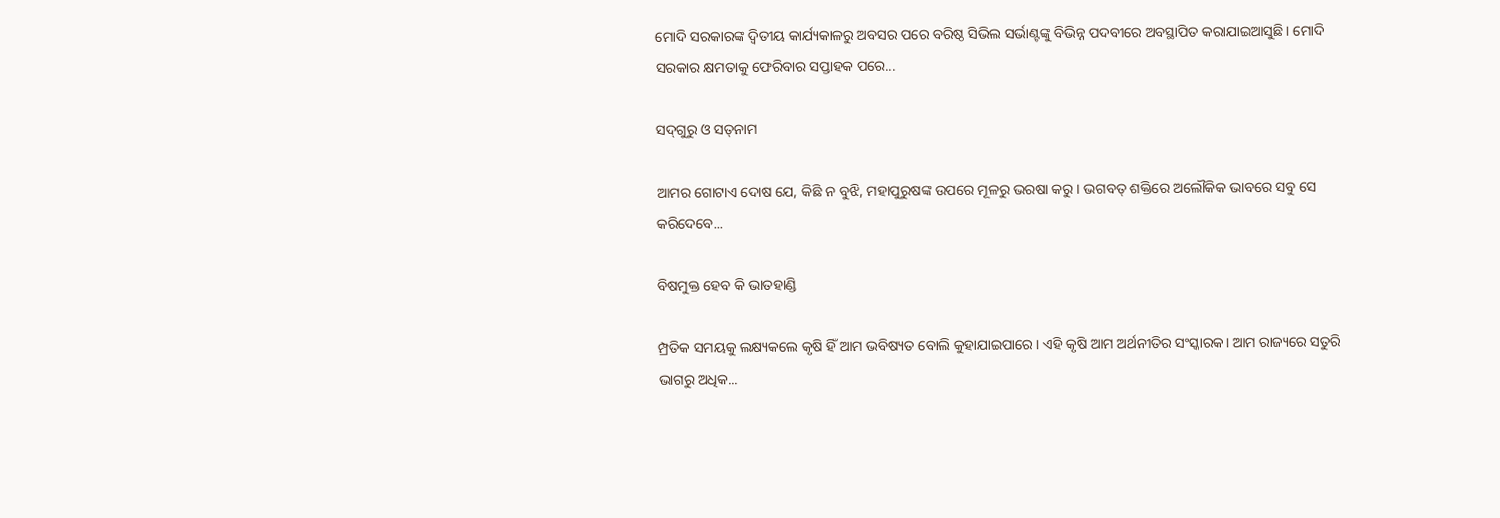ମୋଦି ସରକାରଙ୍କ ଦ୍ୱିତୀୟ କାର୍ଯ୍ୟକାଳରୁ ଅବସର ପରେ ବରିଷ୍ଠ ସିଭିଲ ସର୍ଭାଣ୍ଟଙ୍କୁ ବିଭିନ୍ନ ପଦବୀରେ ଅବସ୍ଥାପିତ କରାଯାଇଆସୁଛି। ମୋଦି ସରକାର କ୍ଷମତାକୁ ଫେରିବାର ସପ୍ତାହକ ପରେ...

ସଦ୍‌ଗୁରୁ ଓ ସତ୍‌ନାମ

ଆମର ଗୋଟାଏ ଦୋଷ ଯେ, କିଛି ନ ବୁଝି, ମହାପୁରୁଷଙ୍କ ଉପରେ ମୂଳରୁ ଭରଷା କରୁ। ଭଗବତ୍‌ ଶକ୍ତିରେ ଅଲୌକିକ ଭାବରେ ସବୁ ସେ କରିଦେବେ...

ବିଷମୁକ୍ତ ହେବ କି ଭାତହାଣ୍ଡି

ମ୍ପ୍ରତିକ ସମୟକୁ ଲକ୍ଷ୍ୟକଲେ କୃଷି ହିଁ ଆମ ଭବିଷ୍ୟତ ବୋଲି କୁହାଯାଇପାରେ। ଏହି କୃଷି ଆମ ଅର୍ଥନୀତିର ସଂସ୍କାରକ। ଆମ ରାଜ୍ୟରେ ସତୁରି ଭାଗରୁ ଅଧିକ...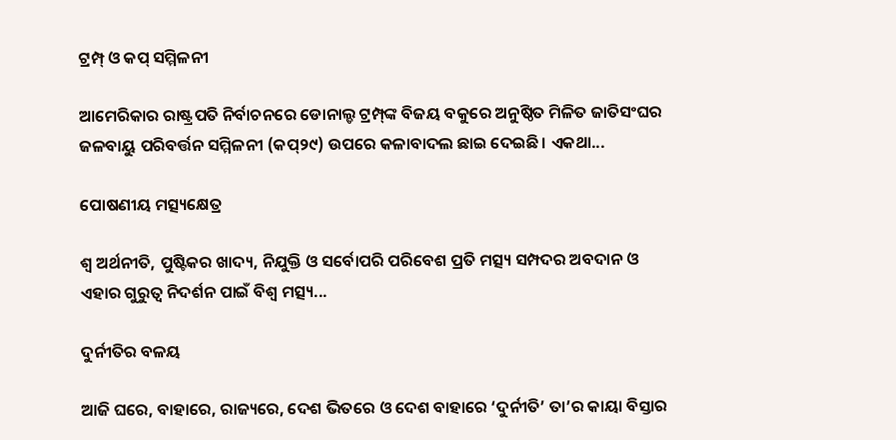ଟ୍ରମ୍ପ୍‌ ଓ କପ୍‌ ସମ୍ମିଳନୀ

ଆମେରିକାର ରାଷ୍ଟ୍ରପତି ନିର୍ବାଚନରେ ଡୋନାଲ୍ଡ ଟ୍ରମ୍ପ୍‌ଙ୍କ ବିଜୟ ବକୁରେ ଅନୁଷ୍ଠିତ ମିଳିତ ଜାତିସଂଘର ଜଳବାୟୁ ପରିବର୍ତ୍ତନ ସମ୍ମିଳନୀ (କପ୍‌୨୯) ଉପରେ କଳାବାଦଲ ଛାଇ ଦେଇଛି। ଏକଥା...

ପୋଷଣୀୟ ମତ୍ସ୍ୟକ୍ଷେତ୍ର

ଶ୍ୱ ଅର୍ଥନୀତି, ପୁଷ୍ଟିକର ଖାଦ୍ୟ, ନିଯୁକ୍ତି ଓ ସର୍ବୋପରି ପରିବେଶ ପ୍ରତି ମତ୍ସ୍ୟ ସମ୍ପଦର ଅବଦାନ ଓ ଏହାର ଗୁରୁତ୍ୱ ନିଦର୍ଶନ ପାଇଁ ବିଶ୍ୱ ମତ୍ସ୍ୟ...

ଦୁର୍ନୀତିର ବଳୟ

ଆଜି ଘରେ, ବାହାରେ, ରାଜ୍ୟରେ, ଦେଶ ଭିତରେ ଓ ଦେଶ ବାହାରେ ‘ଦୁର୍ନୀତି’ ତା’ର କାୟା ବିସ୍ତାର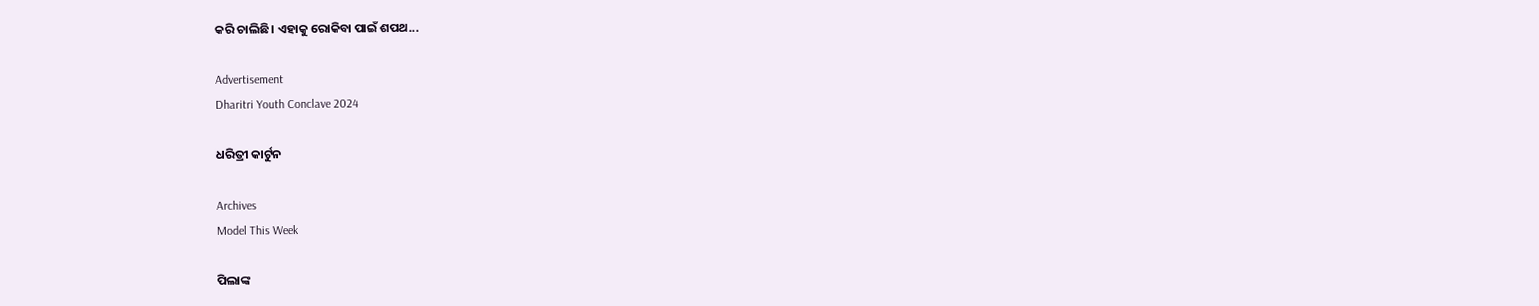କରି ଚାଲିଛି। ଏହାକୁ ରୋକିବା ପାଇଁ ଶପଥ...

Advertisement
Dharitri Youth Conclave 2024

ଧରିତ୍ରୀ କାର୍ଟୁନ

Archives
Model This Week

ପିଲାଙ୍କ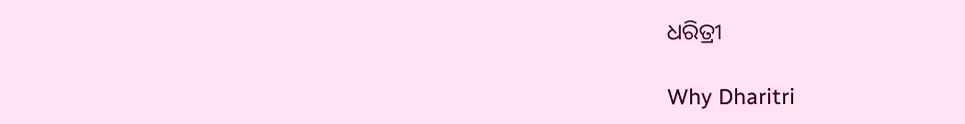ଧରିତ୍ରୀ

Why Dharitri